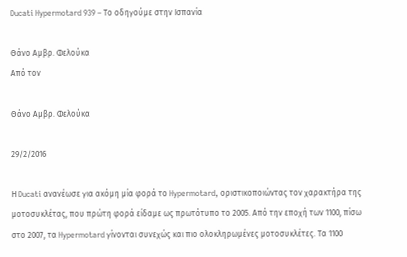Ducati Hypermotard 939 – Το οδηγούμε στην Ισπανία

Θάνο Αμβρ. Φελούκα
Από τον

Θάνο Αμβρ. Φελούκα

29/2/2016

Η Ducati ανανέωσε για ακόμη μία φορά το Hypermotard, οριστικοποιώντας τον χαρακτήρα της μοτοσυκλέτας, που πρώτη φορά είδαμε ως πρωτότυπο το 2005. Από την εποχή των 1100, πίσω στο 2007, τα Hypermotard γίνονται συνεχώς και πιο ολοκληρωμένες μοτοσυκλέτες. Τα 1100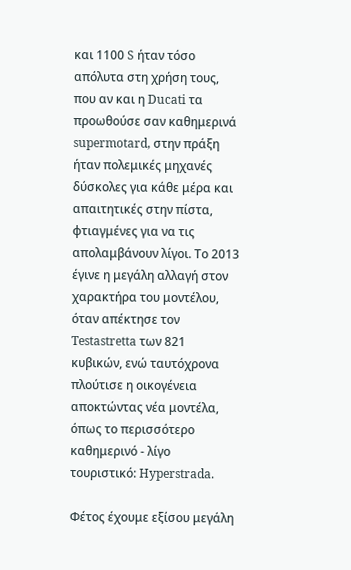και 1100 S ήταν τόσο απόλυτα στη χρήση τους, που αν και η Ducati τα προωθούσε σαν καθημερινά supermotard, στην πράξη ήταν πολεμικές μηχανές δύσκολες για κάθε μέρα και απαιτητικές στην πίστα, φτιαγμένες για να τις απολαμβάνουν λίγοι. Το 2013 έγινε η μεγάλη αλλαγή στον χαρακτήρα του μοντέλου, όταν απέκτησε τον Testastretta των 821 κυβικών, ενώ ταυτόχρονα πλούτισε η οικογένεια αποκτώντας νέα μοντέλα, όπως το περισσότερο καθημερινό - λίγο τουριστικό: Hyperstrada.

Φέτος έχουμε εξίσου μεγάλη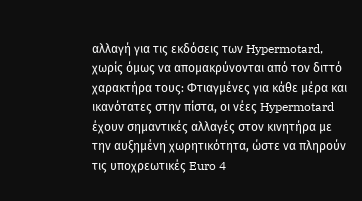αλλαγή για τις εκδόσεις των Hypermotard, χωρίς όμως να απομακρύνονται από τον διττό χαρακτήρα τους: Φτιαγμένες για κάθε μέρα και ικανότατες στην πίστα, οι νέες Hypermotard έχουν σημαντικές αλλαγές στον κινητήρα με την αυξημένη χωρητικότητα, ώστε να πληρούν τις υποχρεωτικές Euro 4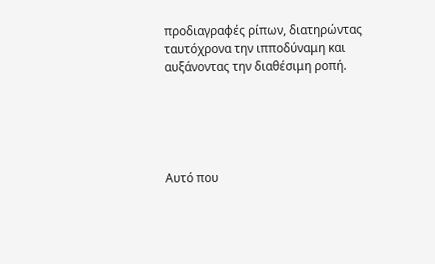προδιαγραφές ρίπων, διατηρώντας ταυτόχρονα την ιπποδύναμη και αυξάνοντας την διαθέσιμη ροπή.





Αυτό που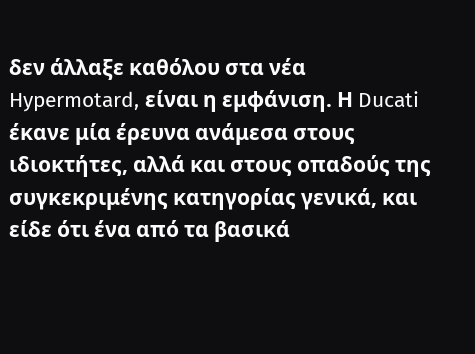δεν άλλαξε καθόλου στα νέα Hypermotard, είναι η εμφάνιση. Η Ducati έκανε μία έρευνα ανάμεσα στους ιδιοκτήτες, αλλά και στους οπαδούς της συγκεκριμένης κατηγορίας γενικά, και είδε ότι ένα από τα βασικά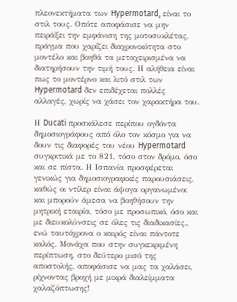πλεονεκτήματα των Hypermotard, είναι το στιλ τους. Οπότε αποφάσισε να μην πειράξει την εμφάνιση της μοτοσυκλέτας, πράγμα που χαρίζει διαχρονικότητα στο μοντέλο και βοηθά τα μεταχειρισμένα να διατηρήσουν την τιμή τους. Η αλήθεια είναι πως το μοντέρνο και λιτό στιλ των Hypermotard δεν επιδέχεται πολλές αλλαγές, χωρίς να χάσει τον χαρακτήρα του.

Η Ducati προσκάλεσε περίπου ογδόντα δημοσιογράφους από όλο τον κόσμο για να δουν τις διαφορές του νέου Hypermotard συγκριτικά με το 821, τόσο στον δρόμο, όσο και σε πίστα. Η Ισπανία προσφέρεται γενικώς για δημοσιογραφικές παρουσιάσεις, καθώς οι ντίλερ είναι άψογα οργανωμένοι και μπορούν άμεσα να βοηθήσουν την μητρική εταιρία, τόσο με προσωπικό, όσο και με διευκολύνσεις σε όλες τις διαδικασίες., ενώ ταυτόχρονα ο καιρός είναι πάντοτε καλός. Μονάχα που στην συγκεκριμένη περίπτωση, στο δεύτερο μισό της αποστολής, αποφάσισε να μας τα χαλάσει, ρίχνοντας βροχή με μικρά διαλείμματα χαλαζόπτωσης!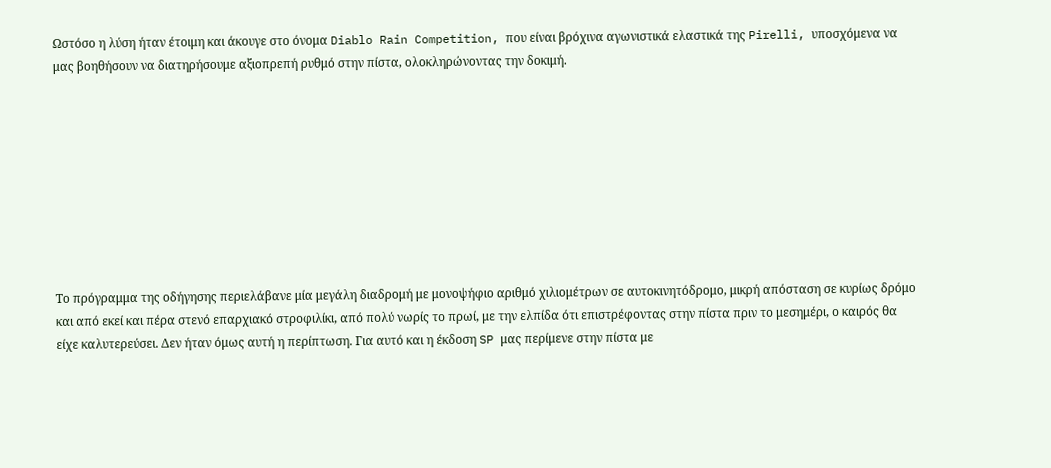Ωστόσο η λύση ήταν έτοιμη και άκουγε στο όνομα Diablo Rain Competition, που είναι βρόχινα αγωνιστικά ελαστικά της Pirelli, υποσχόμενα να μας βοηθήσουν να διατηρήσουμε αξιοπρεπή ρυθμό στην πίστα, ολοκληρώνοντας την δοκιμή.









Το πρόγραμμα της οδήγησης περιελάβανε μία μεγάλη διαδρομή με μονοψήφιο αριθμό χιλιομέτρων σε αυτοκινητόδρομο, μικρή απόσταση σε κυρίως δρόμο και από εκεί και πέρα στενό επαρχιακό στροφιλίκι, από πολύ νωρίς το πρωί, με την ελπίδα ότι επιστρέφοντας στην πίστα πριν το μεσημέρι, ο καιρός θα είχε καλυτερεύσει. Δεν ήταν όμως αυτή η περίπτωση. Για αυτό και η έκδοση SP μας περίμενε στην πίστα με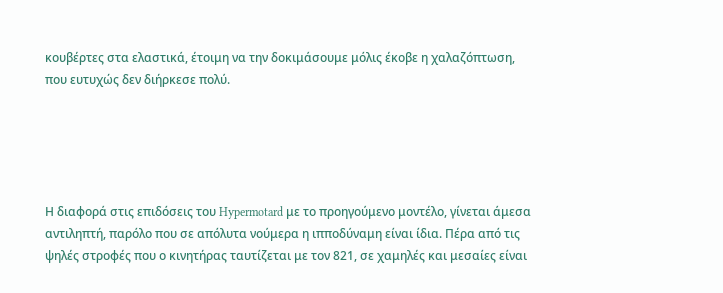κουβέρτες στα ελαστικά, έτοιμη να την δοκιμάσουμε μόλις έκοβε η χαλαζόπτωση, που ευτυχώς δεν διήρκεσε πολύ.





Η διαφορά στις επιδόσεις του Hypermotard με το προηγούμενο μοντέλο, γίνεται άμεσα αντιληπτή, παρόλο που σε απόλυτα νούμερα η ιπποδύναμη είναι ίδια. Πέρα από τις ψηλές στροφές που ο κινητήρας ταυτίζεται με τον 821, σε χαμηλές και μεσαίες είναι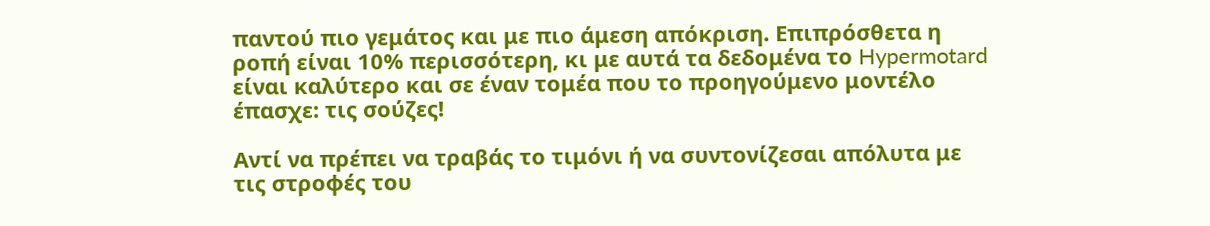παντού πιο γεμάτος και με πιο άμεση απόκριση. Επιπρόσθετα η ροπή είναι 10% περισσότερη, κι με αυτά τα δεδομένα το Hypermotard είναι καλύτερο και σε έναν τομέα που το προηγούμενο μοντέλο έπασχε: τις σούζες!

Αντί να πρέπει να τραβάς το τιμόνι ή να συντονίζεσαι απόλυτα με τις στροφές του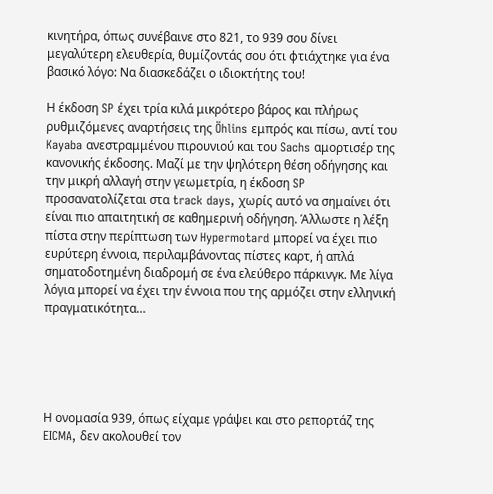κινητήρα, όπως συνέβαινε στο 821, το 939 σου δίνει μεγαλύτερη ελευθερία, θυμίζοντάς σου ότι φτιάχτηκε για ένα βασικό λόγο: Να διασκεδάζει ο ιδιοκτήτης του!

Η έκδοση SP έχει τρία κιλά μικρότερο βάρος και πλήρως ρυθμιζόμενες αναρτήσεις της Öhlins εμπρός και πίσω, αντί του Kayaba ανεστραμμένου πιρουνιού και του Sachs αμορτισέρ της κανονικής έκδοσης. Μαζί με την ψηλότερη θέση οδήγησης και την μικρή αλλαγή στην γεωμετρία, η έκδοση SP προσανατολίζεται στα track days, χωρίς αυτό να σημαίνει ότι είναι πιο απαιτητική σε καθημερινή οδήγηση. Άλλωστε η λέξη πίστα στην περίπτωση των Hypermotard μπορεί να έχει πιο ευρύτερη έννοια, περιλαμβάνοντας πίστες καρτ, ή απλά σηματοδοτημένη διαδρομή σε ένα ελεύθερο πάρκινγκ. Με λίγα λόγια μπορεί να έχει την έννοια που της αρμόζει στην ελληνική πραγματικότητα…





Η ονομασία 939, όπως είχαμε γράψει και στο ρεπορτάζ της EICMA, δεν ακολουθεί τον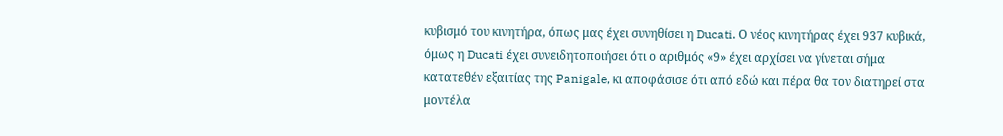κυβισμό του κινητήρα, όπως μας έχει συνηθίσει η Ducati. Ο νέος κινητήρας έχει 937 κυβικά, όμως η Ducati έχει συνειδητοποιήσει ότι ο αριθμός «9» έχει αρχίσει να γίνεται σήμα κατατεθέν εξαιτίας της Panigale, κι αποφάσισε ότι από εδώ και πέρα θα τον διατηρεί στα μοντέλα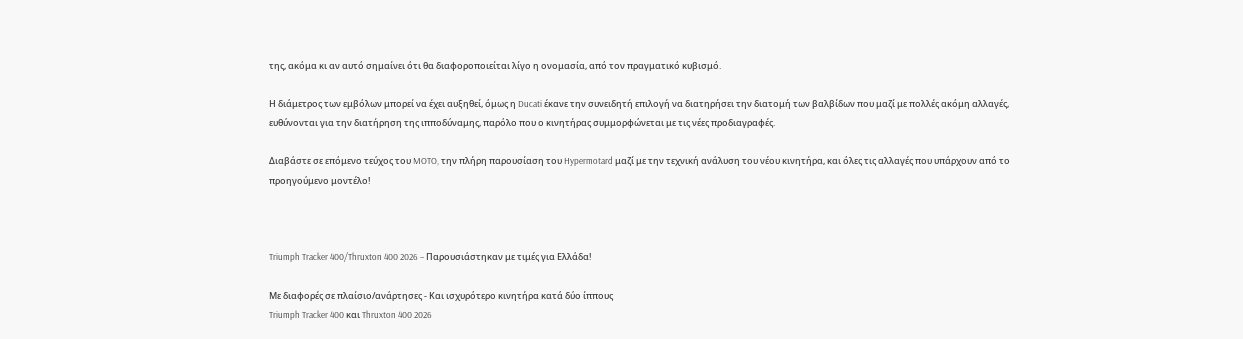της, ακόμα κι αν αυτό σημαίνει ότι θα διαφοροποιείται λίγο η ονομασία, από τον πραγματικό κυβισμό.

Η διάμετρος των εμβόλων μπορεί να έχει αυξηθεί, όμως η Ducati έκανε την συνειδητή επιλογή να διατηρήσει την διατομή των βαλβίδων που μαζί με πολλές ακόμη αλλαγές, ευθύνονται για την διατήρηση της ιπποδύναμης, παρόλο που ο κινητήρας συμμορφώνεται με τις νέες προδιαγραφές.

Διαβάστε σε επόμενο τεύχος του MOTO, την πλήρη παρουσίαση του Hypermotard μαζί με την τεχνική ανάλυση του νέου κινητήρα, και όλες τις αλλαγές που υπάρχουν από το προηγούμενο μοντέλο!



Triumph Tracker 400/Thruxton 400 2026 – Παρουσιάστηκαν με τιμές για Ελλάδα!

Με διαφορές σε πλαίσιο/ανάρτησες - Και ισχυρότερο κινητήρα κατά δύο ίππους
Triumph Tracker 400 και Thruxton 400 2026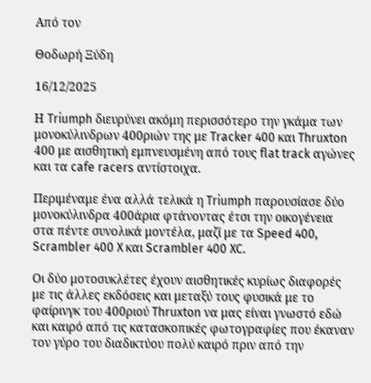Από τον

Θοδωρή Ξύδη

16/12/2025

Η Triumph διευρύνει ακόμη περισσότερο την γκάμα των μονοκύλινδρων 400ριών της με Tracker 400 και Thruxton 400 με αισθητική εμπνευσμένη από τους flat track αγώνες και τα cafe racers αντίστοιχα.

Περιμέναμε ένα αλλά τελικά η Triumph παρουσίασε δύο μονοκύλινδρα 400άρια φτάνοντας έτσι την οικογένεια στα πέντε συνολικά μοντέλα, μαζί με τα Speed 400, Scrambler 400 X και Scrambler 400 XC.

Οι δύο μοτοσυκλέτες έχουν αισθητικές κυρίως διαφορές με τις άλλες εκδόσεις και μεταξύ τους φυσικά με το φαίρινγκ του 400ριού Thruxton να μας είναι γνωστό εδώ και καιρό από τις κατασκοπικές φωτογραφίες που έκαναν τον γύρο του διαδικτύου πολύ καιρό πριν από την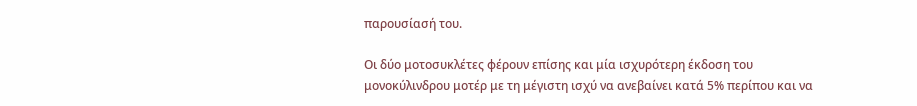παρουσίασή του.

Οι δύο μοτοσυκλέτες φέρουν επίσης και μία ισχυρότερη έκδοση του μονοκύλινδρου μοτέρ με τη μέγιστη ισχύ να ανεβαίνει κατά 5% περίπου και να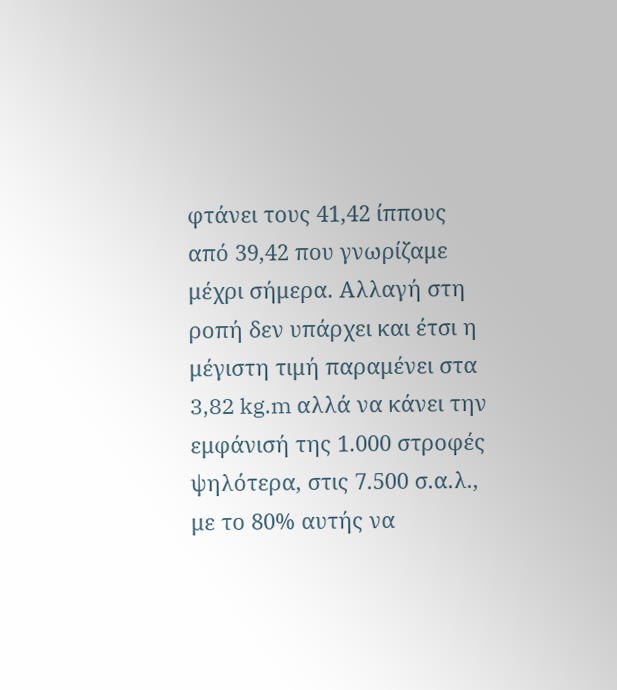φτάνει τους 41,42 ίππους από 39,42 που γνωρίζαμε μέχρι σήμερα. Αλλαγή στη ροπή δεν υπάρχει και έτσι η μέγιστη τιμή παραμένει στα 3,82 kg.m αλλά να κάνει την εμφάνισή της 1.000 στροφές ψηλότερα, στις 7.500 σ.α.λ., με το 80% αυτής να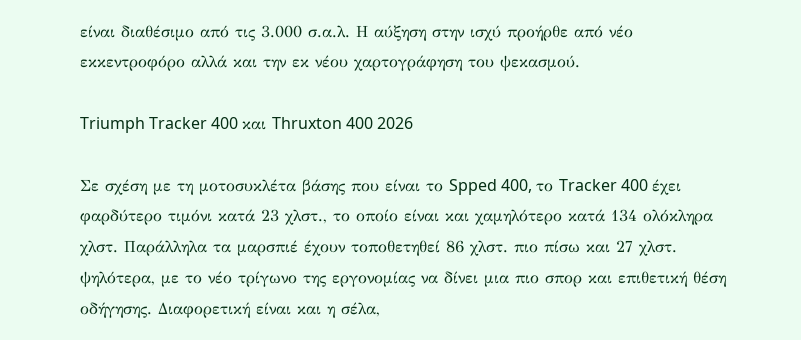είναι διαθέσιμο από τις 3.000 σ.α.λ. Η αύξηση στην ισχύ προήρθε από νέο εκκεντροφόρο αλλά και την εκ νέου χαρτογράφηση του ψεκασμού.

Triumph Tracker 400 και Thruxton 400 2026

Σε σχέση με τη μοτοσυκλέτα βάσης που είναι το Spped 400, το Tracker 400 έχει φαρδύτερο τιμόνι κατά 23 χλστ., το οποίο είναι και χαμηλότερο κατά 134 ολόκληρα χλστ. Παράλληλα τα μαρσπιέ έχουν τοποθετηθεί 86 χλστ. πιο πίσω και 27 χλστ. ψηλότερα, με το νέο τρίγωνο της εργονομίας να δίνει μια πιο σπορ και επιθετική θέση οδήγησης. Διαφορετική είναι και η σέλα,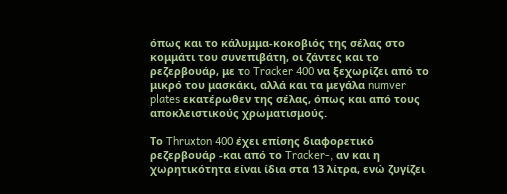όπως και το κάλυμμα-κοκοβιός της σέλας στο κομμάτι του συνεπιβάτη, οι ζάντες και το ρεζερβουάρ, με τo Tracker 400 να ξεχωρίζει από το μικρό του μασκάκι, αλλά και τα μεγάλα numver plates εκατέρωθεν της σέλας, όπως και από τους αποκλειστικούς χρωματισμούς.

Το Thruxton 400 έχει επίσης διαφορετικό ρεζερβουάρ -και από το Tracker-, αν και η χωρητικότητα είναι ίδια στα 13 λίτρα, ενώ ζυγίζει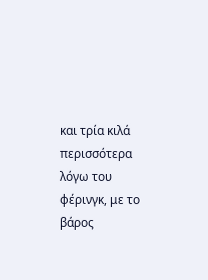και τρία κιλά περισσότερα λόγω του φέρινγκ, με το βάρος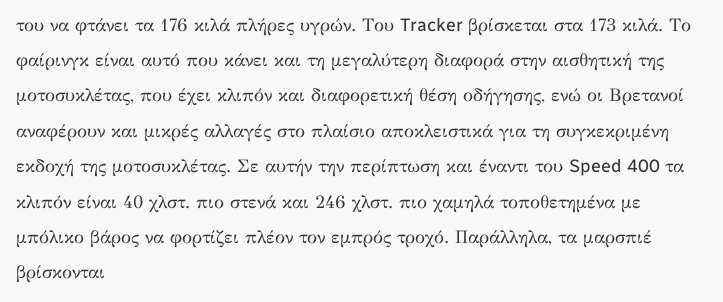του να φτάνει τα 176 κιλά πλήρες υγρών. Του Tracker βρίσκεται στα 173 κιλά. Το φαίρινγκ είναι αυτό που κάνει και τη μεγαλύτερη διαφορά στην αισθητική της μοτοσυκλέτας, που έχει κλιπόν και διαφορετική θέση οδήγησης, ενώ οι Βρετανοί αναφέρουν και μικρές αλλαγές στο πλαίσιο αποκλειστικά για τη συγκεκριμένη εκδοχή της μοτοσυκλέτας. Σε αυτήν την περίπτωση και έναντι του Speed 400 τα κλιπόν είναι 40 χλστ. πιο στενά και 246 χλστ. πιο χαμηλά τοποθετημένα με μπόλικο βάρος να φορτίζει πλέον τον εμπρός τροχό. Παράλληλα, τα μαρσπιέ βρίσκονται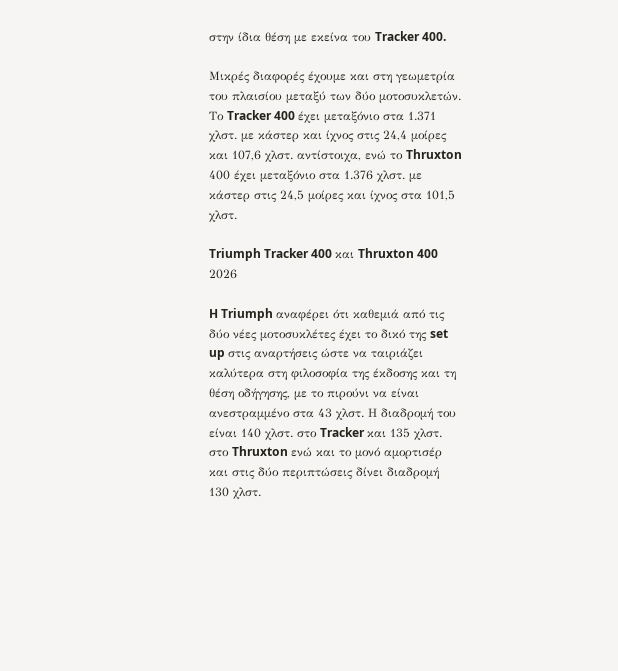στην ίδια θέση με εκείνα του Tracker 400.

Μικρές διαφορές έχουμε και στη γεωμετρία του πλαισίου μεταξύ των δύο μοτοσυκλετών. Το Tracker 400 έχει μεταξόνιο στα 1.371 χλστ. με κάστερ και ίχνος στις 24,4 μοίρες και 107,6 χλστ. αντίστοιχα, ενώ το Thruxton 400 έχει μεταξόνιο στα 1.376 χλστ. με κάστερ στις 24,5 μοίρες και ίχνος στα 101,5 χλστ.

Triumph Tracker 400 και Thruxton 400 2026

H Triumph αναφέρει ότι καθεμιά από τις δύο νέες μοτοσυκλέτες έχει το δικό της set up στις αναρτήσεις ώστε να ταιριάζει καλύτερα στη φιλοσοφία της έκδοσης και τη θέση οδήγησης, με το πιρούνι να είναι ανεστραμμένο στα 43 χλστ. Η διαδρομή του είναι 140 χλστ. στο Tracker και 135 χλστ. στο Thruxton ενώ και το μονό αμορτισέρ και στις δύο περιπτώσεις δίνει διαδρομή 130 χλστ.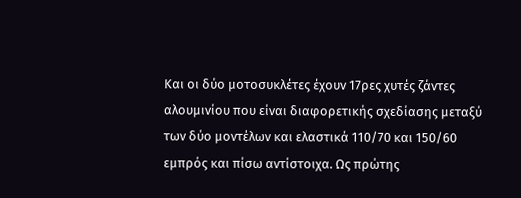Και οι δύο μοτοσυκλέτες έχουν 17ρες χυτές ζάντες αλουμινίου που είναι διαφορετικής σχεδίασης μεταξύ των δύο μοντέλων και ελαστικά 110/70 και 150/60 εμπρός και πίσω αντίστοιχα. Ως πρώτης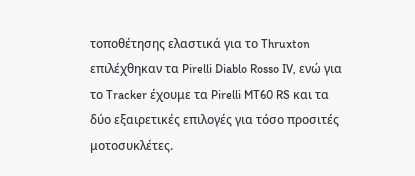τοποθέτησης ελαστικά για το Thruxton επιλέχθηκαν τα Pirelli Diablo Rosso IV, ενώ για το Tracker έχουμε τα Pirelli MT60 RS και τα δύο εξαιρετικές επιλογές για τόσο προσιτές μοτοσυκλέτες.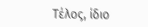Τέλος, ίδιο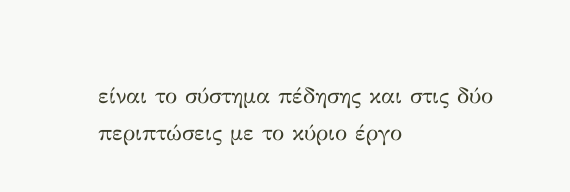είναι το σύστημα πέδησης και στις δύο περιπτώσεις με το κύριο έργο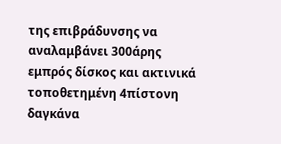της επιβράδυνσης να αναλαμβάνει 300άρης εμπρός δίσκος και ακτινικά τοποθετημένη 4πίστονη δαγκάνα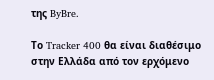της ByBre.

Το Tracker 400 θα είναι διαθέσιμο στην Ελλάδα από τον ερχόμενο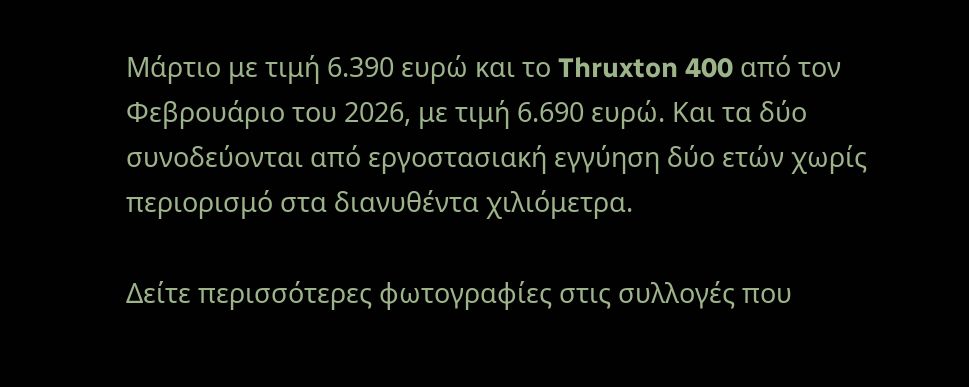Μάρτιο με τιμή 6.390 ευρώ και το Thruxton 400 από τον Φεβρουάριο του 2026, με τιμή 6.690 ευρώ. Και τα δύο συνοδεύονται από εργοστασιακή εγγύηση δύο ετών χωρίς περιορισμό στα διανυθέντα χιλιόμετρα.

Δείτε περισσότερες φωτογραφίες στις συλλογές που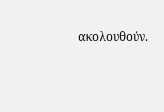ακολουθούν.